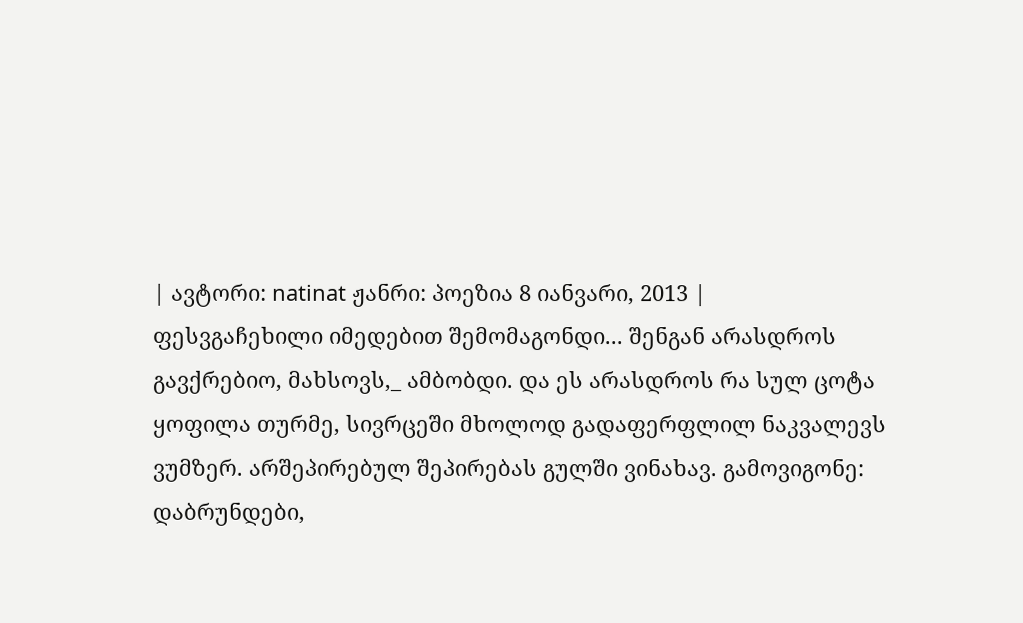| ავტორი: natinat ჟანრი: პოეზია 8 იანვარი, 2013 |
ფესვგაჩეხილი იმედებით შემომაგონდი... შენგან არასდროს გავქრებიო, მახსოვს,_ ამბობდი. და ეს არასდროს რა სულ ცოტა ყოფილა თურმე, სივრცეში მხოლოდ გადაფერფლილ ნაკვალევს ვუმზერ. არშეპირებულ შეპირებას გულში ვინახავ. გამოვიგონე: დაბრუნდები,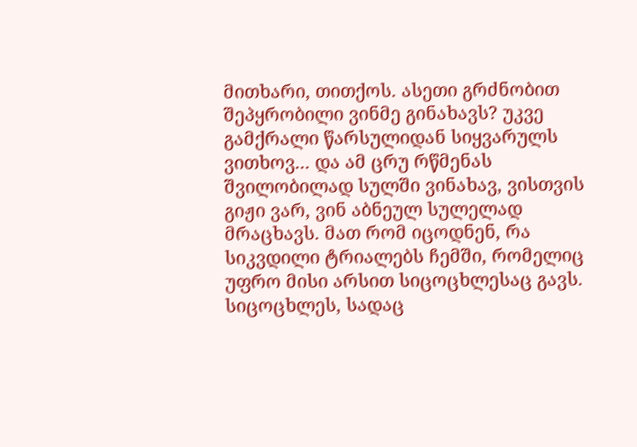მითხარი, თითქოს. ასეთი გრძნობით შეპყრობილი ვინმე გინახავს? უკვე გამქრალი წარსულიდან სიყვარულს ვითხოვ... და ამ ცრუ რწმენას შვილობილად სულში ვინახავ, ვისთვის გიჟი ვარ, ვინ აბნეულ სულელად მრაცხავს. მათ რომ იცოდნენ, რა სიკვდილი ტრიალებს ჩემში, რომელიც უფრო მისი არსით სიცოცხლესაც გავს. სიცოცხლეს, სადაც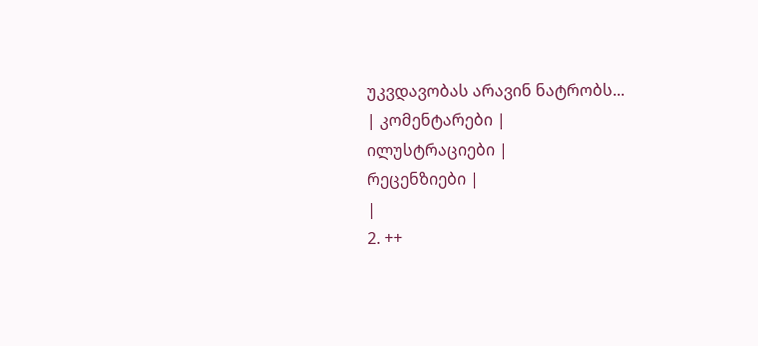უკვდავობას არავინ ნატრობს...
| კომენტარები |
ილუსტრაციები |
რეცენზიები |
|
2. ++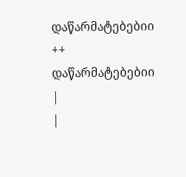დაწარმატებებიი ++ დაწარმატებებიი
|
|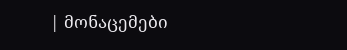| მონაცემები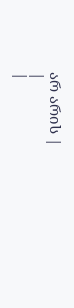არ არის |
|
|